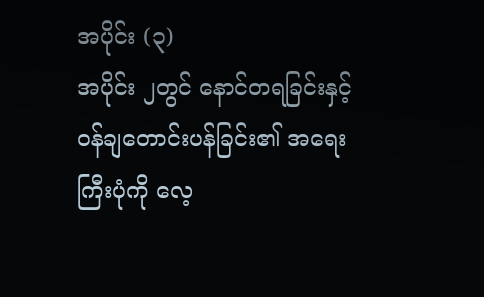အပိုင်း (၃)
အပိုင်း ၂တွင် နောင်တရခြင်းနှင့်၀န်ချတောင်းပန်ခြင်း၏ အရေးကြီးပုံကို လေ့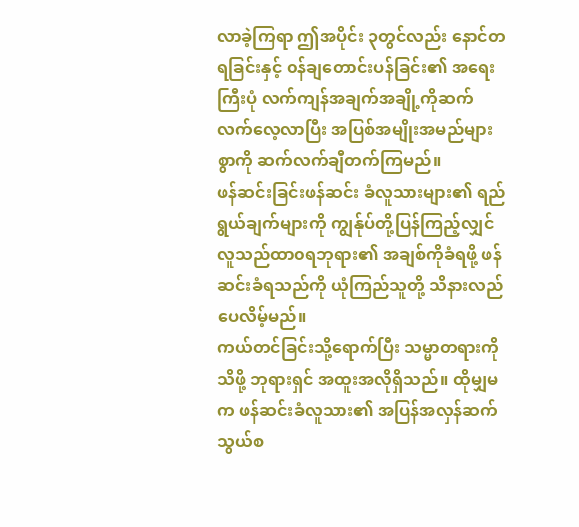လာခဲ့ကြရာ ဤအပိုင်း ၃တွင်လည်း နောင်တရခြင်းနှင့် ၀န်ချတောင်းပန်ခြင်း၏ အရေးကြီးပုံ လက်ကျန်အချက်အချို့ကိုဆက်လက်လေ့လာပြီး အပြစ်အမျိုးအမည်များစွာကို ဆက်လက်ချီတက်ကြမည်။
ဖန်ဆင်းခြင်းဖန်ဆင်း ခံလူသားများ၏ ရည်ရွယ်ချက်များကို ကျွန်ုပ်တို့ပြန်ကြည့်လျှင် လူသည်ထာ၀ရဘုရား၏ အချစ်ကိုခံရဖို့ ဖန်ဆင်းခံရသည်ကို ယုံကြည်သူတို့ သိနားလည်ပေလိမ့်မည်။
ကယ်တင်ခြင်းသို့ရောက်ပြီး သမ္မာတရားကိုသိဖို့ ဘုရားရှင် အထူးအလိုရှိသည်။ ထိုမျှမက ဖန်ဆင်းခံလူသား၏ အပြန်အလှန်ဆက်သွယ်စ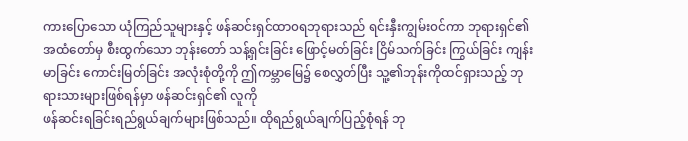ကားပြောသော ယုံကြည်သူများနှင့် ဖန်ဆင်းရှင်ထာ၀ရဘုရားသည် ရင်းနှီးကျွမ်း၀င်ကာ ဘုရားရှင်၏ အထံတော်မှ စီးထွက်သော ဘုန်းတော် သန့်ရှင်းခြင်း ဖြောင့်မတ်ခြင်း ငြိမ်သက်ခြင်း ကြွယ်ခြင်း ကျန်းမာခြင်း ကောင်းမြတ်ခြင်း အလုံးစုံတို့ကို ဤကမ္ဘာမြေ၌ စေလွှတ်ပြီး သူ့၏ဘုန်းကိုထင်ရှားသည့် ဘုရားသားများဖြစ်ရန်မှာ ဖန်ဆင်းရှင်၏ လူကို
ဖန်ဆင်းရခြင်းရည်ရွယ်ချက်များဖြစ်သည်။ ထိုရည်ရွယ်ချက်ပြည့်စုံရန် ဘု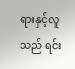ရားနှင့်လူသည် ရင်း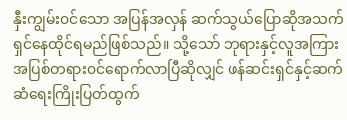နှီးကျွမ်း၀င်သော အပြန်အလှန် ဆက်သွယ်ပြောဆိုအသက်ရှင်နေထိုင်ရမည်ဖြစ်သည်။ သို့သော် ဘုရားနှင့်လူအကြား အပြစ်တရား၀င်ရောက်လာပြီဆိုလျှင် ဖန်ဆင်းရှင်နှင့်ဆက်ဆံရေးကြိုးပြတ်ထွက်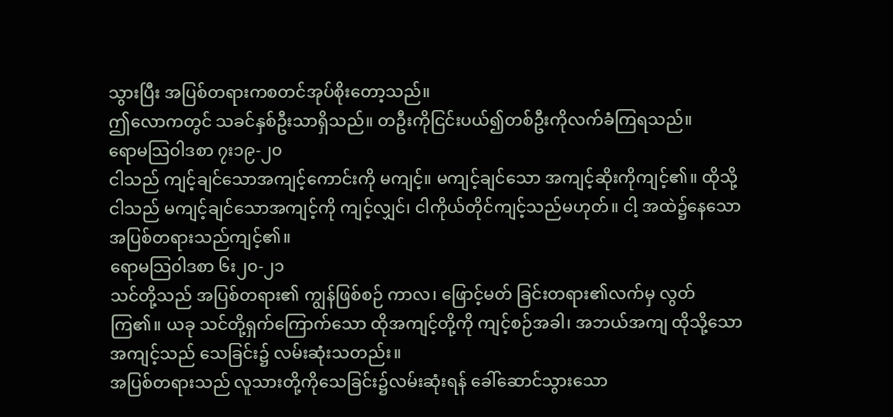သွားပြီး အပြစ်တရားကစတင်အုပ်စိုးတော့သည်။
ဤလောကတွင် သခင်နှစ်ဦးသာရှိသည်။ တဦးကိုငြင်းပယ်၍တစ်ဦးကိုလက်ခံကြရသည်။
ရောမသြ၀ါဒစာ ၇း၁၉-၂၀
ငါသည် ကျင့်ချင်သောအကျင့်ကောင်းကို မကျင့်။ မကျင့်ချင်သော အကျင့်ဆိုးကိုကျင့်၏။ ထိုသို့ငါသည် မကျင့်ချင်သောအကျင့်ကို ကျင့်လျှင်၊ ငါကိုယ်တိုင်ကျင့်သည်မဟုတ်။ ငါ့ အထဲ၌နေသောအပြစ်တရားသည်ကျင့်၏။
ရောမသြ၀ါဒစာ ၆း၂၀-၂၁
သင်တို့သည် အပြစ်တရား၏ ကျွန်ဖြစ်စဉ် ကာလ၊ ဖြောင့်မတ် ခြင်းတရား၏လက်မှ လွတ်ကြ၏။ ယခု သင်တို့ရှက်ကြောက်သော ထိုအကျင့်တို့ကို ကျင့်စဉ်အခါ၊ အဘယ်အကျ ထိုသို့သောအကျင့်သည် သေခြင်း၌ လမ်းဆုံးသတည်း။
အပြစ်တရားသည် လူသားတို့ကိုသေခြင်း၌လမ်းဆုံးရန် ခေါ်ဆောင်သွားသော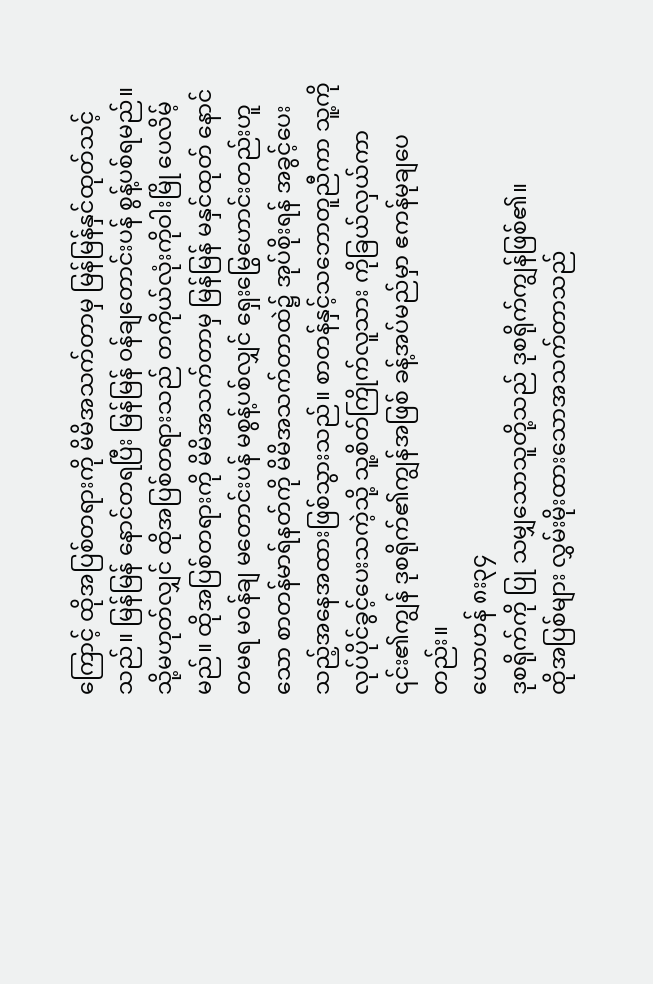ကြောင့် ထိုအပြစ်တရားကို မိမိအသက်တာမှ မြန်မြန်နှင်ထုတ်သင့်သည်။ မြန်မြန် နောင်တရပြီး မြန်မြန် ၀န်ချတောင်းပန် စွန့်ပစ်ရမည်။ သို့မဟုတ်လျှင် ထိုအပြစ်တရားသည် တကိုယ်လုံးကိုဝါးမြို ပေလိမ့်မည်။ ထိုအပြစ်တရားကို မိမိအသက်တာမှ မြန်မြန် မနှင်ထုတ် နောင်တမရ မ၀န်ချ မတောင်းပန် မစွန့်ပစ်လျှင် ရှေးမြွေဟောင်းတည်းဟူသော စာတန်မာရ်နတ်ကို မိမိအသက်တာထဲ၌ အုပ်စိုးရန် အခွင့်ပေးသည့်အနေအထားဖြစ်သွားသည်။ စာတန်နှင့်သဘောတူညီကာ သူ့ကိုလုပ်ပိုင်ခွင့်ပေးသကဲ့သို့ သူ့စိတ်ကြိုက်လူသား ကိုခြယ်လှယ်ကာ ၎င်း၏ကျွန် ဒုစရိုက်၏ကျွန်အဖြစ် ခန့်အပ်မည်မှာ ဧကန်မုချပေတည်း။
ယောဟန် ၈း၃၄
ဒုစရိုက်ကို ပြု သမျှသောသူတို့သည် ဒုစရိုက်ကျွန်ဖြစ်၏။
ထိုအပြစ်များ လွှမ်းမိုးထားသောအသက်တာသည်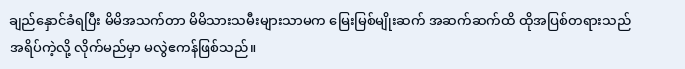ချည်နှောင်ခံရပြီး မိမိအသက်တာ မိမိသားသမီးများသာမက မြေးမြစ်မျိုးဆက် အဆက်ဆက်ထိ ထိုအပြစ်တရားသည် အရိပ်ကဲ့လို့ လိုက်မည်မှာ မလွဲဧကန်ဖြစ်သည်။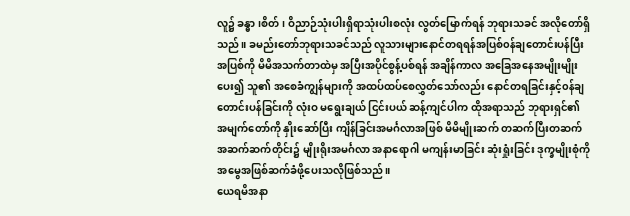လူ၌ ခန္ဓာ ၊စိတ်၊ ဝိညာဉ်သုံးပါးရှိရာသုံးပါးစလုံး လွတ်မြောက်ရန် ဘုရားသခင် အလိုတော်ရှိသည်။ ခမည်းတော်ဘုရားသခင်သည် လူသားများနောင်တရရန်အပြစ်၀န်ချတောင်းပန်ပြီး အပြစ်ကို မိမိအသက်တာထဲမှ အပြီးအပိုင်စွန့်ပစ်ရန် အချိန်ကာလ အခြေအနေအမျိုးမျိုးပေး၍ သူ၏ အစေခံကျွန်များကို အထပ်ထပ်စေလွှတ်သော်လည်း နောင်တရခြင်းနှင့်၀န်ချတောင်းပန်ခြင်းကို လုံးဝ မရွေးချယ် ငြင်းပယ် ဆန့်ကျင်ပါက ထိုအရာသည် ဘုရားရှင်၏ အမျက်တော်ကို နှိုးဆော်ပြီး ကျိန်ခြင်းအမင်္ဂလာအဖြစ် မိမိမျိုးဆက် တဆက်ပြီးတဆက် အဆက်ဆက်တိုင်း၌ မျိုးရိုးအမင်္ဂလာ အနာရောဂါ မကျန်းမာခြင်း ဆုံးရှုံးခြင်း ဒုက္ခမျိုးစုံကို အမွေအဖြစ်ဆက်ခံဖို့ပေးသလိုဖြစ်သည်။
ယေရမိအနာ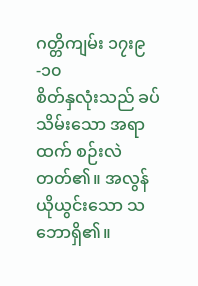ဂတ္တိကျမ်း ၁၇း၉-၁၀
စိတ်နှလုံးသည် ခပ်သိမ်းသော အရာထက် စဉ်းလဲတတ်၏။ အလွန်ယိုယွင်းသော သဘောရှိ၏။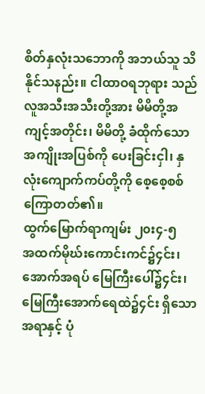စိတ်နှလုံးသဘောကို အဘယ်သူ သိနိုင်သနည်း။ ငါထာဝရဘုရား သည် လူအသီးအသီးတို့အား မိမိတို့အကျင့်အတိုင်း၊ မိမိတို့ ခံထိုက်သော အကျိုးအပြစ်ကို ပေးခြင်းငှါ၊ နှလုံးကျောက်ကပ်တို့ကို စေ့စေ့စစ်ကြောတတ်၏။
ထွက်မြောက်ရာကျမ်း ၂၀း၄-၅
အထက်မိုဃ်းကောင်းကင်၌၄င်း၊ အောက်အရပ် မြေကြီးပေါ်၌၄င်း၊ မြေကြီးအောက်ရေထဲ၌၄င်း ရှိသော အရာနှင့် ပုံ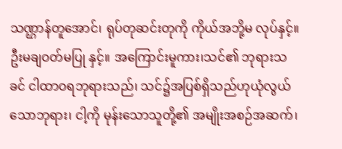သဏ္ဌာန်တူအောင်၊ ရုပ်တုဆင်းတုကို ကိုယ်အဘို့မ လုပ်နှင့်။ ဦးမချဝတ်မပြု နှင့်။ အကြောင်းမူကား၊သင်၏ ဘုရားသခင် ငါထာဝရဘုရားသည်၊ သင်၌အပြစ်ရှိသည်ဟုယုံလွယ်သောဘုရား၊ ငါ့ကို မုန်းသောသူတို့၏ အမျိုးအစဉ်အဆက်၊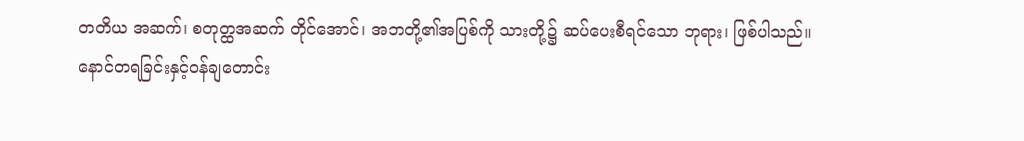တတိယ အဆက်၊ စတုတ္ထအဆက် တိုင်အောင်၊ အဘတို့၏အပြစ်ကို သားတို့၌ ဆပ်ပေးစီရင်သော ဘုရား၊ ဖြစ်ပါသည်။
နောင်တရခြင်းနှင့်၀န်ချတောင်း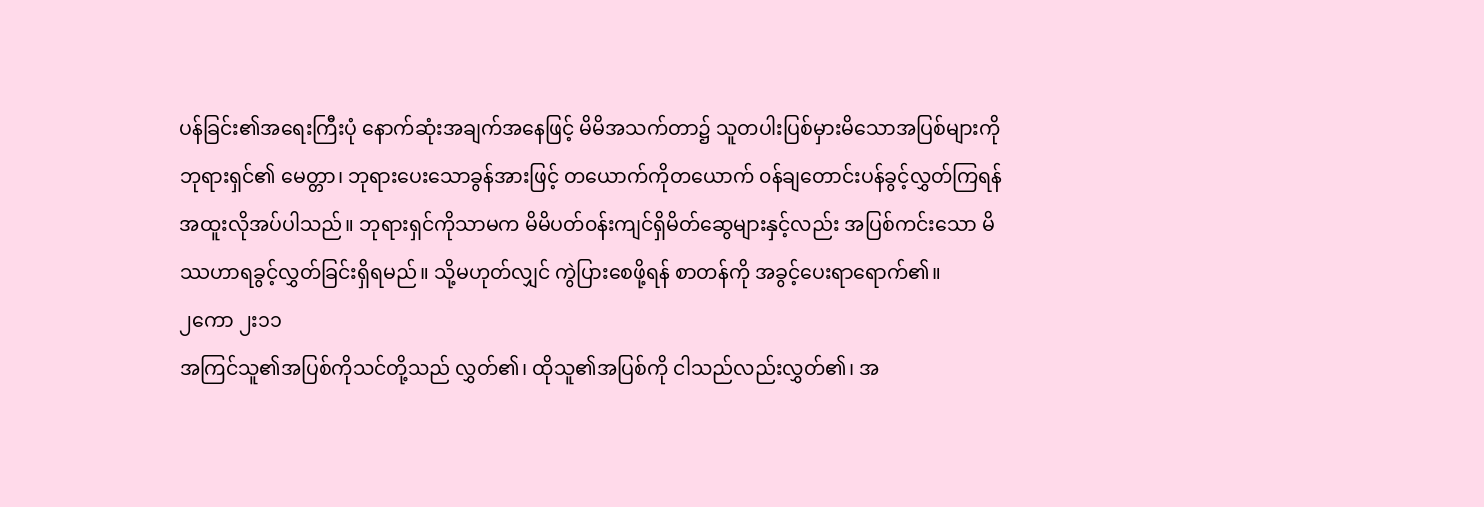ပန်ခြင်း၏အရေးကြီးပုံ နောက်ဆုံးအချက်အနေဖြင့် မိမိအသက်တာ၌ သူတပါးပြစ်မှားမိသောအပြစ်များကို ဘုရားရှင်၏ မေတ္တာ၊ ဘုရားပေးသောခွန်အားဖြင့် တယောက်ကိုတယောက် ၀န်ချတောင်းပန်ခွင့်လွှတ်ကြရန် အထူးလိုအပ်ပါသည်။ ဘုရားရှင်ကိုသာမက မိမိပတ်၀န်းကျင်ရှိမိတ်ဆွေများနှင့်လည်း အပြစ်ကင်းသော မိဿဟာရခွင့်လွှတ်ခြင်းရှိရမည်။ သို့မဟုတ်လျှင် ကွဲပြားစေဖို့ရန် စာတန်ကို အခွင့်ပေးရာရောက်၏။
၂ကော ၂း၁၁
အကြင်သူ၏အပြစ်ကိုသင်တို့သည် လွှတ်၏၊ ထိုသူ၏အပြစ်ကို ငါသည်လည်းလွှတ်၏၊ အ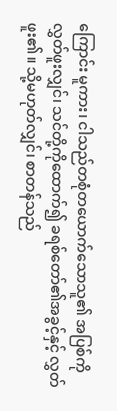ကြောင်း မူကား၊ ငါသည်တစုံတယောက်သောသူ၏ အပြစ်ကို လွှတ်ဖူးလျှင်၊ သင်တို့ကိုထောက်၍ ခရစ်တော်၏အခွင့်နှင့် လွှတ်ဖူး၏။ သို့မဟုတ်လျှင်၊ စာတန်သည်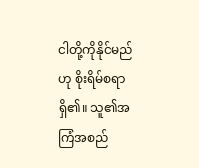ငါတို့ကိုနိုင်မည်ဟု စိုးရိမ်စရာရှိ၏။ သူ၏အကြံအစည်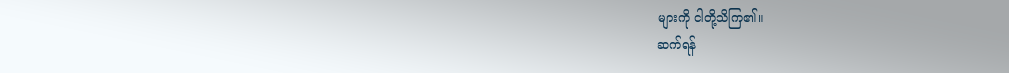များကို ငါတို့သိကြ၏။
ဆက်ရန်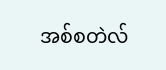အစ်စတဲလ်